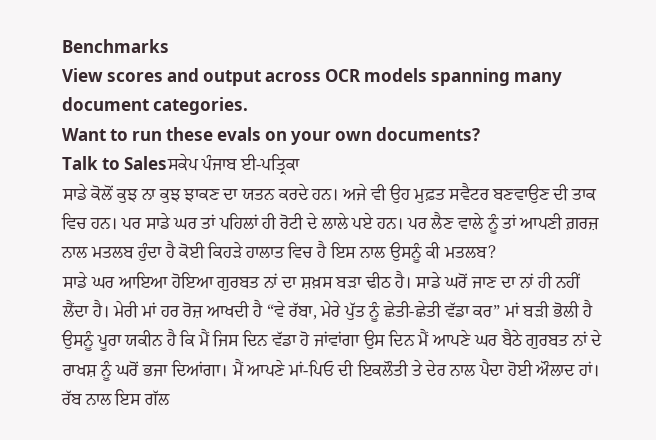Benchmarks
View scores and output across OCR models spanning many document categories.
Want to run these evals on your own documents?
Talk to Salesਸਕੇਪ ਪੰਜਾਬ ਈ-ਪਤ੍ਰਿਕਾ
ਸਾਡੇ ਕੋਲੋਂ ਕੁਝ ਨਾ ਕੁਝ ਝਾਕਣ ਦਾ ਯਤਨ ਕਰਦੇ ਹਨ। ਅਜੇ ਵੀ ਉਹ ਮੁਫ਼ਤ ਸਵੈਟਰ ਬਣਵਾਉਣ ਦੀ ਤਾਕ ਵਿਚ ਹਨ। ਪਰ ਸਾਡੇ ਘਰ ਤਾਂ ਪਹਿਲਾਂ ਹੀ ਰੋਟੀ ਦੇ ਲਾਲੇ ਪਏ ਹਨ। ਪਰ ਲੈਣ ਵਾਲੇ ਨੂੰ ਤਾਂ ਆਪਣੀ ਗ਼ਰਜ਼ ਨਾਲ ਮਤਲਬ ਹੁੰਦਾ ਹੈ ਕੋਈ ਕਿਹੜੇ ਹਾਲਾਤ ਵਿਚ ਹੈ ਇਸ ਨਾਲ ਉਸਨੂੰ ਕੀ ਮਤਲਬ?
ਸਾਡੇ ਘਰ ਆਇਆ ਹੋਇਆ ਗੁਰਬਤ ਨਾਂ ਦਾ ਸ਼ਖ਼ਸ ਬੜਾ ਢੀਠ ਹੈ। ਸਾਡੇ ਘਰੋਂ ਜਾਣ ਦਾ ਨਾਂ ਹੀ ਨਹੀਂ ਲੈਂਦਾ ਹੈ। ਮੇਰੀ ਮਾਂ ਹਰ ਰੋਜ਼ ਆਖਦੀ ਹੈ “ਵੇ ਰੱਬਾ, ਮੇਰੇ ਪੁੱਤ ਨੂੰ ਛੇਤੀ-ਛੇਤੀ ਵੱਡਾ ਕਰ” ਮਾਂ ਬੜੀ ਭੋਲੀ ਹੈ ਉਸਨੂੰ ਪੂਰਾ ਯਕੀਨ ਹੈ ਕਿ ਮੈਂ ਜਿਸ ਦਿਨ ਵੱਡਾ ਹੋ ਜਾਂਵਾਂਗਾ ਉਸ ਦਿਨ ਮੈਂ ਆਪਣੇ ਘਰ ਬੈਠੇ ਗੁਰਬਤ ਨਾਂ ਦੇ ਰਾਖਸ਼ ਨੂੰ ਘਰੋਂ ਭਜਾ ਦਿਆਂਗਾ। ਮੈਂ ਆਪਣੇ ਮਾਂ-ਪਿਓ ਦੀ ਇਕਲੌਤੀ ਤੇ ਦੇਰ ਨਾਲ ਪੈਦਾ ਹੋਈ ਔਲਾਦ ਹਾਂ। ਰੱਬ ਨਾਲ ਇਸ ਗੱਲ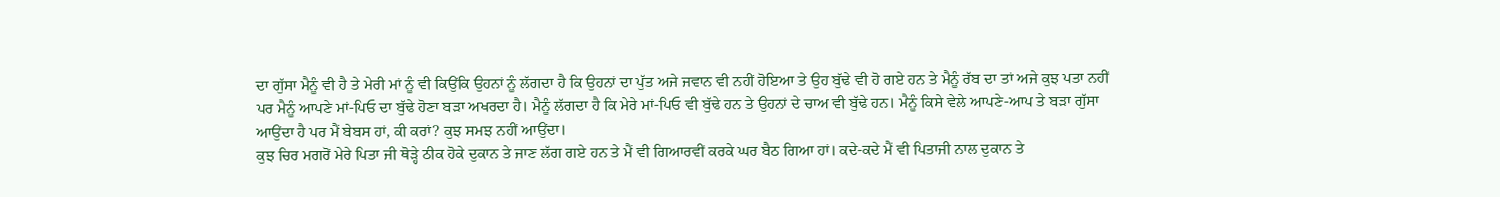ਦਾ ਗੁੱਸਾ ਮੈਨੂੰ ਵੀ ਹੈ ਤੇ ਮੇਰੀ ਮਾਂ ਨੂੰ ਵੀ ਕਿਉਂਕਿ ਉਹਨਾਂ ਨੂੰ ਲੱਗਦਾ ਹੈ ਕਿ ਉਹਨਾਂ ਦਾ ਪੁੱਤ ਅਜੇ ਜਵਾਨ ਵੀ ਨਹੀਂ ਹੋਇਆ ਤੇ ਉਹ ਬੁੱਢੇ ਵੀ ਹੋ ਗਏ ਹਨ ਤੇ ਮੈਨੂੰ ਰੱਬ ਦਾ ਤਾਂ ਅਜੇ ਕੁਝ ਪਤਾ ਨਹੀਂ ਪਰ ਮੈਨੂੰ ਆਪਣੇ ਮਾਂ-ਪਿਓ ਦਾ ਬੁੱਢੇ ਹੋਣਾ ਬੜਾ ਅਖਰਦਾ ਹੈ। ਮੈਨੂੰ ਲੱਗਦਾ ਹੈ ਕਿ ਮੇਰੇ ਮਾਂ-ਪਿਓ ਵੀ ਬੁੱਢੇ ਹਨ ਤੇ ਉਹਨਾਂ ਦੇ ਚਾਅ ਵੀ ਬੁੱਢੇ ਹਨ। ਮੈਨੂੰ ਕਿਸੇ ਵੇਲੇ ਆਪਣੇ-ਆਪ ਤੇ ਬੜਾ ਗੁੱਸਾ ਆਉਂਦਾ ਹੈ ਪਰ ਮੈਂ ਬੇਬਸ ਹਾਂ, ਕੀ ਕਰਾਂ? ਕੁਝ ਸਮਝ ਨਹੀਂ ਆਉਂਦਾ।
ਕੁਝ ਚਿਰ ਮਗਰੋਂ ਮੇਰੇ ਪਿਤਾ ਜੀ ਥੋੜ੍ਹੇ ਠੀਕ ਹੋਕੇ ਦੁਕਾਨ ਤੇ ਜਾਣ ਲੱਗ ਗਏ ਹਨ ਤੇ ਮੈਂ ਵੀ ਗਿਆਰਵੀਂ ਕਰਕੇ ਘਰ ਬੈਠ ਗਿਆ ਹਾਂ। ਕਦੇ-ਕਦੇ ਮੈਂ ਵੀ ਪਿਤਾਜੀ ਨਾਲ ਦੁਕਾਨ ਤੇ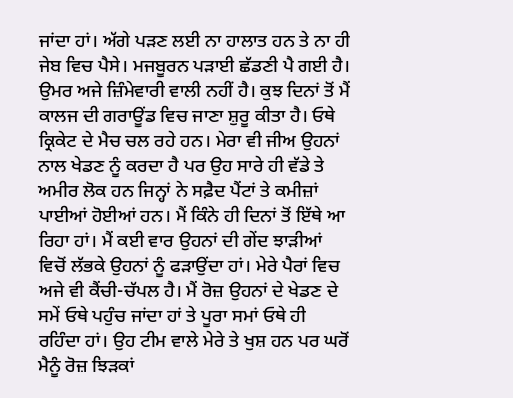ਜਾਂਦਾ ਹਾਂ। ਅੱਗੇ ਪੜਣ ਲਈ ਨਾ ਹਾਲਾਤ ਹਨ ਤੇ ਨਾ ਹੀ ਜੇਬ ਵਿਚ ਪੈਸੇ। ਮਜਬੂਰਨ ਪੜਾਈ ਛੱਡਣੀ ਪੈ ਗਈ ਹੈ। ਉਮਰ ਅਜੇ ਜ਼ਿੰਮੇਵਾਰੀ ਵਾਲੀ ਨਹੀਂ ਹੈ। ਕੁਝ ਦਿਨਾਂ ਤੋਂ ਮੈਂ ਕਾਲਜ ਦੀ ਗਰਾਊਂਡ ਵਿਚ ਜਾਣਾ ਸ਼ੁਰੂ ਕੀਤਾ ਹੈ। ਓਥੇ ਕ੍ਰਿਕੇਟ ਦੇ ਮੈਚ ਚਲ ਰਹੇ ਹਨ। ਮੇਰਾ ਵੀ ਜੀਅ ਉਹਨਾਂ ਨਾਲ ਖੇਡਣ ਨੂੰ ਕਰਦਾ ਹੈ ਪਰ ਉਹ ਸਾਰੇ ਹੀ ਵੱਡੇ ਤੇ ਅਮੀਰ ਲੋਕ ਹਨ ਜਿਨ੍ਹਾਂ ਨੇ ਸਫ਼ੈਦ ਪੈਂਟਾਂ ਤੇ ਕਮੀਜ਼ਾਂ ਪਾਈਆਂ ਹੋਈਆਂ ਹਨ। ਮੈਂ ਕਿੰਨੇ ਹੀ ਦਿਨਾਂ ਤੋਂ ਇੱਥੇ ਆ ਰਿਹਾ ਹਾਂ। ਮੈਂ ਕਈ ਵਾਰ ਉਹਨਾਂ ਦੀ ਗੇਂਦ ਝਾੜੀਆਂ ਵਿਚੋਂ ਲੱਭਕੇ ਉਹਨਾਂ ਨੂੰ ਫੜਾਉਂਦਾ ਹਾਂ। ਮੇਰੇ ਪੈਰਾਂ ਵਿਚ ਅਜੇ ਵੀ ਕੈਂਚੀ-ਚੱਪਲ ਹੈ। ਮੈਂ ਰੋਜ਼ ਉਹਨਾਂ ਦੇ ਖੇਡਣ ਦੇ ਸਮੇਂ ਓਥੇ ਪਹੁੰਚ ਜਾਂਦਾ ਹਾਂ ਤੇ ਪੂਰਾ ਸਮਾਂ ਓਥੇ ਹੀ ਰਹਿੰਦਾ ਹਾਂ। ਉਹ ਟੀਮ ਵਾਲੇ ਮੇਰੇ ਤੇ ਖੁਸ਼ ਹਨ ਪਰ ਘਰੋਂ ਮੈਨੂੰ ਰੋਜ਼ ਝਿੜਕਾਂ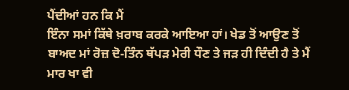ਪੈਂਦੀਆਂ ਹਨ ਕਿ ਮੈਂ
ਇੰਨਾ ਸਮਾਂ ਕਿੱਥੇ ਖ਼ਰਾਬ ਕਰਕੇ ਆਇਆ ਹਾਂ। ਖੇਡ ਤੋਂ ਆਉਣ ਤੋਂ ਬਾਅਦ ਮਾਂ ਰੋਜ਼ ਦੋ-ਤਿੰਨ ਥੱਪੜ ਮੇਰੀ ਧੌਣ ਤੇ ਜੜ ਹੀ ਦਿੰਦੀ ਹੈ ਤੇ ਮੈਂ ਮਾਰ ਖਾ ਵੀ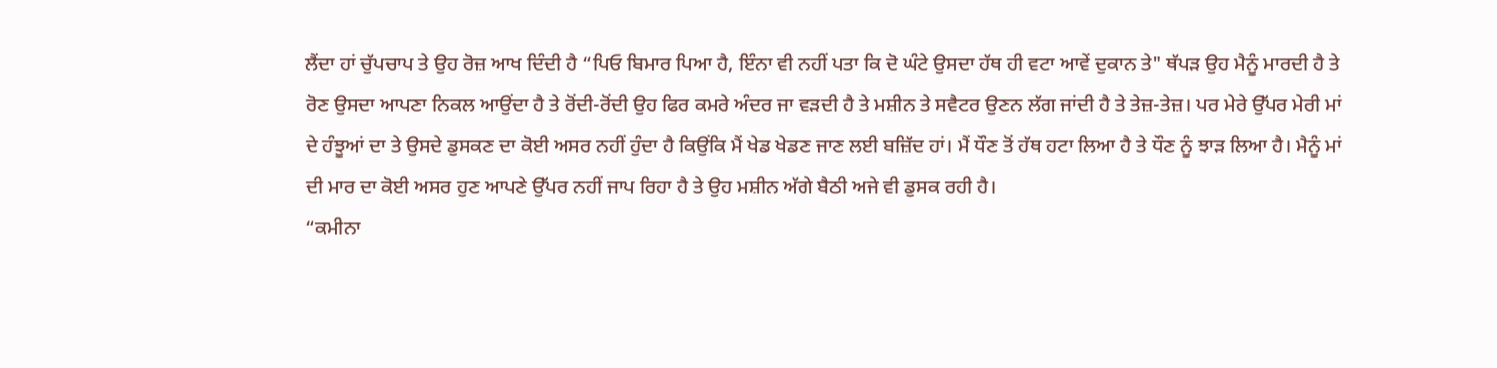ਲੈਂਦਾ ਹਾਂ ਚੁੱਪਚਾਪ ਤੇ ਉਹ ਰੋਜ਼ ਆਖ ਦਿੰਦੀ ਹੈ “ਪਿਓ ਬਿਮਾਰ ਪਿਆ ਹੈ, ਇੰਨਾ ਵੀ ਨਹੀਂ ਪਤਾ ਕਿ ਦੋ ਘੰਟੇ ਉਸਦਾ ਹੱਥ ਹੀ ਵਟਾ ਆਵੇਂ ਦੁਕਾਨ ਤੇ" ਥੱਪੜ ਉਹ ਮੈਨੂੰ ਮਾਰਦੀ ਹੈ ਤੇ ਰੋਣ ਉਸਦਾ ਆਪਣਾ ਨਿਕਲ ਆਉਂਦਾ ਹੈ ਤੇ ਰੋਂਦੀ-ਰੋਂਦੀ ਉਹ ਫਿਰ ਕਮਰੇ ਅੰਦਰ ਜਾ ਵੜਦੀ ਹੈ ਤੇ ਮਸ਼ੀਨ ਤੇ ਸਵੈਟਰ ਉਣਨ ਲੱਗ ਜਾਂਦੀ ਹੈ ਤੇ ਤੇਜ਼-ਤੇਜ਼। ਪਰ ਮੇਰੇ ਉੱਪਰ ਮੇਰੀ ਮਾਂ ਦੇ ਹੰਝੂਆਂ ਦਾ ਤੇ ਉਸਦੇ ਡੁਸਕਣ ਦਾ ਕੋਈ ਅਸਰ ਨਹੀਂ ਹੁੰਦਾ ਹੈ ਕਿਉਂਕਿ ਮੈਂ ਖੇਡ ਖੇਡਣ ਜਾਣ ਲਈ ਬਜ਼ਿੱਦ ਹਾਂ। ਮੈਂ ਧੌਣ ਤੋਂ ਹੱਥ ਹਟਾ ਲਿਆ ਹੈ ਤੇ ਧੌਣ ਨੂੰ ਝਾੜ ਲਿਆ ਹੈ। ਮੈਨੂੰ ਮਾਂ ਦੀ ਮਾਰ ਦਾ ਕੋਈ ਅਸਰ ਹੁਣ ਆਪਣੇ ਉੱਪਰ ਨਹੀਂ ਜਾਪ ਰਿਹਾ ਹੈ ਤੇ ਉਹ ਮਸ਼ੀਨ ਅੱਗੇ ਬੈਠੀ ਅਜੇ ਵੀ ਡੁਸਕ ਰਹੀ ਹੈ।
“ਕਮੀਨਾ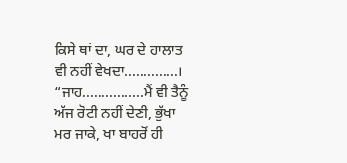ਕਿਸੇ ਥਾਂ ਦਾ, ਘਰ ਦੇ ਹਾਲਾਤ ਵੀ ਨਹੀਂ ਵੇਖਦਾ..............।
“ਜਾਹ................ਮੈਂ ਵੀ ਤੈਨੂੰ ਅੱਜ ਰੋਟੀ ਨਹੀਂ ਦੇਣੀ, ਭੁੱਖਾ ਮਰ ਜਾਕੇ, ਖਾ ਬਾਹਰੋਂ ਹੀ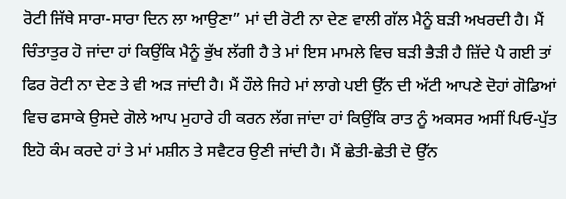ਰੋਟੀ ਜਿੱਥੇ ਸਾਰਾ-ਸਾਰਾ ਦਿਨ ਲਾ ਆਉਣਾ” ਮਾਂ ਦੀ ਰੋਟੀ ਨਾ ਦੇਣ ਵਾਲੀ ਗੱਲ ਮੈਨੂੰ ਬੜੀ ਅਖਰਦੀ ਹੈ। ਮੈਂ ਚਿੰਤਾਤੁਰ ਹੋ ਜਾਂਦਾ ਹਾਂ ਕਿਉਂਕਿ ਮੈਨੂੰ ਭੁੱਖ ਲੱਗੀ ਹੈ ਤੇ ਮਾਂ ਇਸ ਮਾਮਲੇ ਵਿਚ ਬੜੀ ਭੈੜੀ ਹੈ ਜ਼ਿੱਦੇ ਪੈ ਗਈ ਤਾਂ ਫਿਰ ਰੋਟੀ ਨਾ ਦੇਣ ਤੇ ਵੀ ਅੜ ਜਾਂਦੀ ਹੈ। ਮੈਂ ਹੌਲੇ ਜਿਹੇ ਮਾਂ ਲਾਗੇ ਪਈ ਉੱਨ ਦੀ ਅੱਟੀ ਆਪਣੇ ਦੋਹਾਂ ਗੋਡਿਆਂ ਵਿਚ ਫਸਾਕੇ ਉਸਦੇ ਗੋਲੇ ਆਪ ਮੁਹਾਰੇ ਹੀ ਕਰਨ ਲੱਗ ਜਾਂਦਾ ਹਾਂ ਕਿਉਂਕਿ ਰਾਤ ਨੂੰ ਅਕਸਰ ਅਸੀਂ ਪਿਓ-ਪੁੱਤ ਇਹੋ ਕੰਮ ਕਰਦੇ ਹਾਂ ਤੇ ਮਾਂ ਮਸ਼ੀਨ ਤੇ ਸਵੈਟਰ ਉਣੀ ਜਾਂਦੀ ਹੈ। ਮੈਂ ਛੇਤੀ-ਛੇਤੀ ਦੋ ਉੱਨ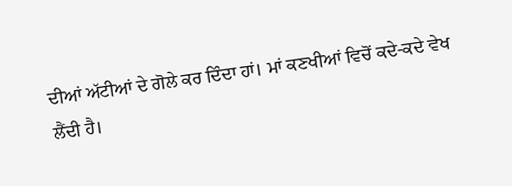ਦੀਆਂ ਅੱਟੀਆਂ ਦੇ ਗੋਲੇ ਕਰ ਦਿੰਦਾ ਹਾਂ। ਮਾਂ ਕਣਖੀਆਂ ਵਿਚੋਂ ਕਦੇ-ਕਦੇ ਵੇਖ ਲੈਂਦੀ ਹੈ।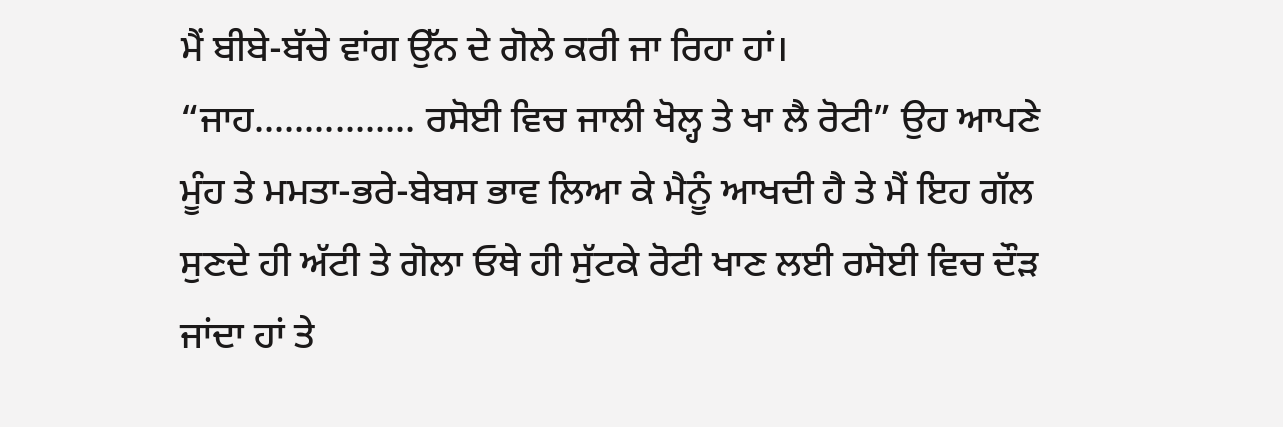ਮੈਂ ਬੀਬੇ-ਬੱਚੇ ਵਾਂਗ ਉੱਨ ਦੇ ਗੋਲੇ ਕਰੀ ਜਾ ਰਿਹਾ ਹਾਂ।
“ਜਾਹ................ ਰਸੋਈ ਵਿਚ ਜਾਲੀ ਖੋਲ੍ਹ ਤੇ ਖਾ ਲੈ ਰੋਟੀ” ਉਹ ਆਪਣੇ ਮੂੰਹ ਤੇ ਮਮਤਾ-ਭਰੇ-ਬੇਬਸ ਭਾਵ ਲਿਆ ਕੇ ਮੈਨੂੰ ਆਖਦੀ ਹੈ ਤੇ ਮੈਂ ਇਹ ਗੱਲ ਸੁਣਦੇ ਹੀ ਅੱਟੀ ਤੇ ਗੋਲਾ ਓਥੇ ਹੀ ਸੁੱਟਕੇ ਰੋਟੀ ਖਾਣ ਲਈ ਰਸੋਈ ਵਿਚ ਦੌੜ ਜਾਂਦਾ ਹਾਂ ਤੇ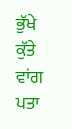ਭੁੱਖੇ ਕੁੱਤੇ ਵਾਂਗ ਪਤਾ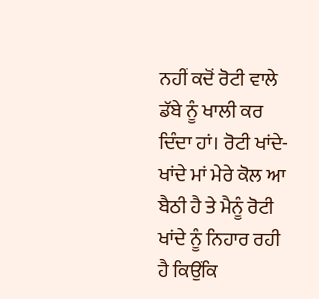ਨਹੀਂ ਕਦੋਂ ਰੋਟੀ ਵਾਲੇ ਡੱਬੇ ਨੂੰ ਖਾਲੀ ਕਰ ਦਿੰਦਾ ਹਾਂ। ਰੋਟੀ ਖਾਂਦੇ-ਖਾਂਦੇ ਮਾਂ ਮੇਰੇ ਕੋਲ ਆ ਬੈਠੀ ਹੈ ਤੇ ਮੈਨੂੰ ਰੋਟੀ ਖਾਂਦੇ ਨੂੰ ਨਿਹਾਰ ਰਹੀ ਹੈ ਕਿਉਂਕਿ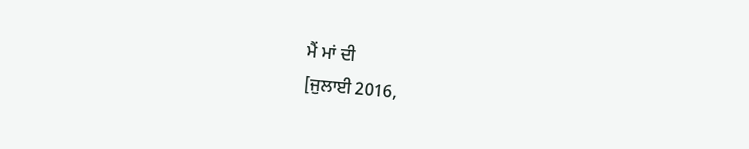ਮੈਂ ਮਾਂ ਦੀ
[ਜੁਲਾਈ 2016,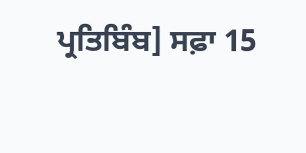ਪ੍ਰਤਿਬਿੰਬ] ਸਫ਼ਾ 15